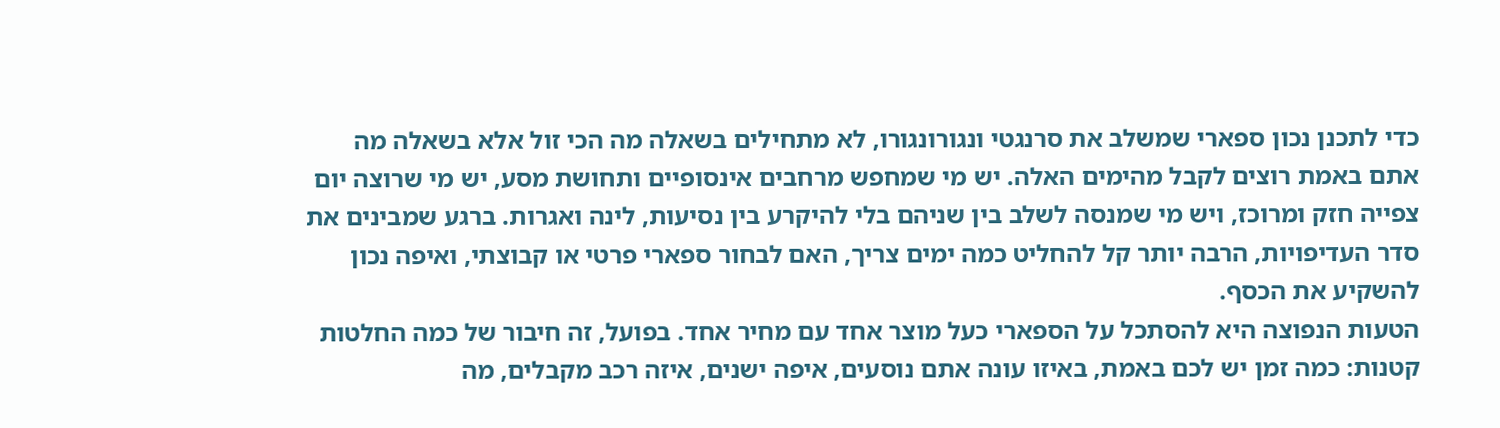כדי לתכנן נכון ספארי שמשלב את סרנגטי ונגורונגורו, לא מתחילים בשאלה מה הכי זול אלא בשאלה מה אתם באמת רוצים לקבל מהימים האלה. יש מי שמחפש מרחבים אינסופיים ותחושת מסע, יש מי שרוצה יום צפייה חזק ומרוכז, ויש מי שמנסה לשלב בין שניהם בלי להיקרע בין נסיעות, לינה ואגרות. ברגע שמבינים את סדר העדיפויות, הרבה יותר קל להחליט כמה ימים צריך, האם לבחור ספארי פרטי או קבוצתי, ואיפה נכון להשקיע את הכסף.
הטעות הנפוצה היא להסתכל על הספארי כעל מוצר אחד עם מחיר אחד. בפועל, זה חיבור של כמה החלטות קטנות: כמה זמן יש לכם באמת, באיזו עונה אתם נוסעים, איפה ישנים, איזה רכב מקבלים, מה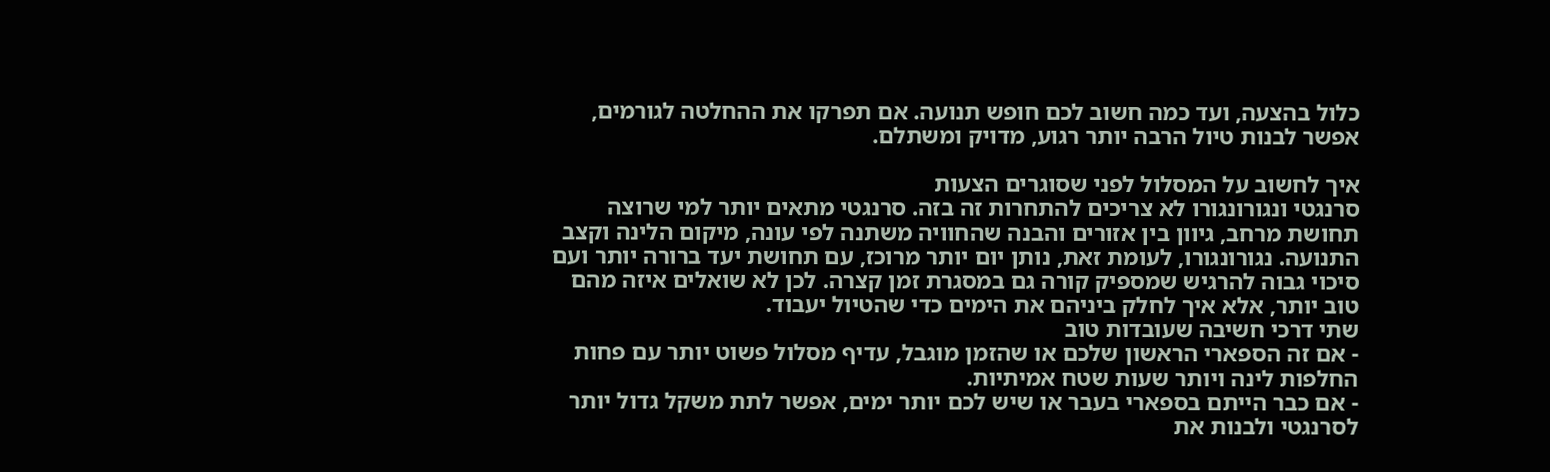כלול בהצעה, ועד כמה חשוב לכם חופש תנועה. אם תפרקו את ההחלטה לגורמים, אפשר לבנות טיול הרבה יותר רגוע, מדויק ומשתלם.

איך לחשוב על המסלול לפני שסוגרים הצעות
סרנגטי ונגורונגורו לא צריכים להתחרות זה בזה. סרנגטי מתאים יותר למי שרוצה תחושת מרחב, גיוון בין אזורים והבנה שהחוויה משתנה לפי עונה, מיקום הלינה וקצב התנועה. נגורונגורו, לעומת זאת, נותן יום יותר מרוכז, עם תחושת יעד ברורה יותר ועם סיכוי גבוה להרגיש שמספיק קורה גם במסגרת זמן קצרה. לכן לא שואלים איזה מהם טוב יותר, אלא איך לחלק ביניהם את הימים כדי שהטיול יעבוד.
שתי דרכי חשיבה שעובדות טוב
- אם זה הספארי הראשון שלכם או שהזמן מוגבל, עדיף מסלול פשוט יותר עם פחות החלפות לינה ויותר שעות שטח אמיתיות.
- אם כבר הייתם בספארי בעבר או שיש לכם יותר ימים, אפשר לתת משקל גדול יותר לסרנגטי ולבנות את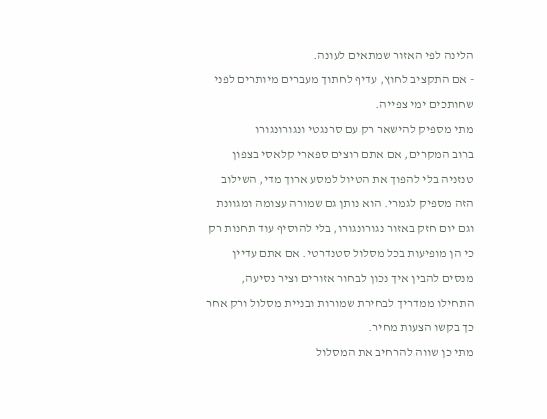הלינה לפי האזור שמתאים לעונה.
- אם התקציב לחוץ, עדיף לחתוך מעברים מיותרים לפני שחותכים ימי צפייה.
מתי מספיק להישאר רק עם סרנגטי ונגורונגורו
ברוב המקרים, אם אתם רוצים ספארי קלאסי בצפון טנזניה בלי להפוך את הטיול למסע ארוך מדי, השילוב הזה מספיק לגמרי. הוא נותן גם שמורה עצומה ומגוונת וגם יום חזק באזור נגורונגורו, בלי להוסיף עוד תחנות רק כי הן מופיעות בכל מסלול סטנדרטי. אם אתם עדיין מנסים להבין איך נכון לבחור אזורים וציר נסיעה, התחילו ממדריך לבחירת שמורות ובניית מסלול ורק אחר כך בקשו הצעות מחיר.
מתי כן שווה להרחיב את המסלול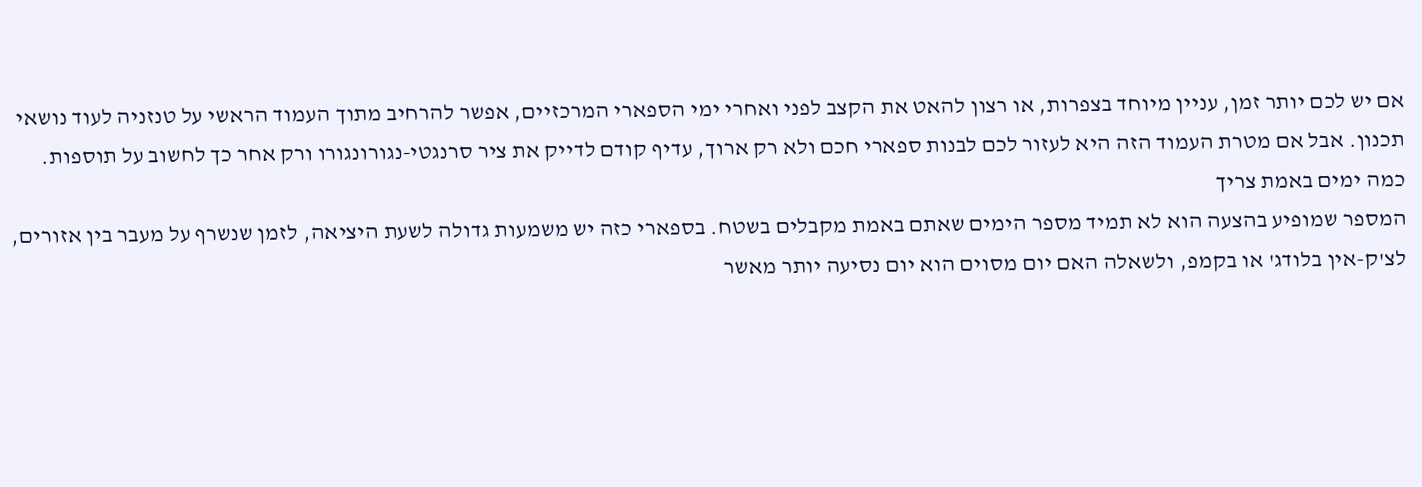אם יש לכם יותר זמן, עניין מיוחד בצפרות, או רצון להאט את הקצב לפני ואחרי ימי הספארי המרכזיים, אפשר להרחיב מתוך העמוד הראשי על טנזניה לעוד נושאי תכנון. אבל אם מטרת העמוד הזה היא לעזור לכם לבנות ספארי חכם ולא רק ארוך, עדיף קודם לדייק את ציר סרנגטי-נגורונגורו ורק אחר כך לחשוב על תוספות.
כמה ימים באמת צריך
המספר שמופיע בהצעה הוא לא תמיד מספר הימים שאתם באמת מקבלים בשטח. בספארי כזה יש משמעות גדולה לשעת היציאה, לזמן שנשרף על מעבר בין אזורים, לצ'ק-אין בלודג' או בקמפ, ולשאלה האם יום מסוים הוא יום נסיעה יותר מאשר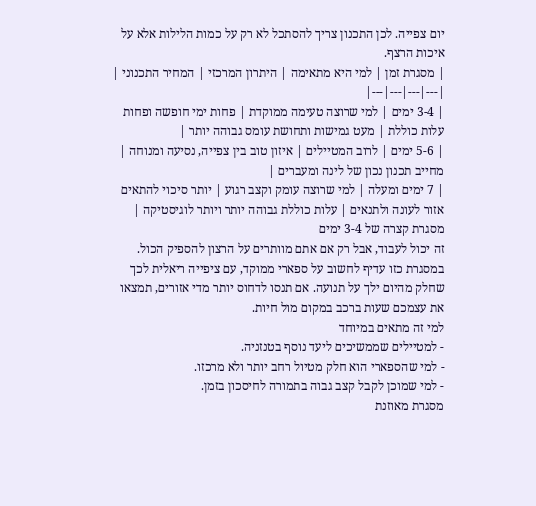יום צפייה. לכן התכנון צריך להסתכל לא רק על כמות הלילות אלא על איכות הרצף.
| מסגרת זמן | למי היא מתאימה | היתרון המרכזי | המחיר התכנוני |
|---|---|---|---|
| 3-4 ימים | למי שרוצה טעימה ממוקדת | פחות ימי חופשה ופחות עלות כוללת | מעט גמישות ותחושת עומס גבוהה יותר |
| 5-6 ימים | לרוב המטיילים | איזון טוב בין צפייה, נסיעה ומנוחה | מחייב תכנון נכון של לינה ומעברים |
| 7 ימים ומעלה | למי שרוצה עומק וקצב רגוע | יותר סיכוי להתאים אזור לעונה ולתנאים | עלות כוללת גבוהה יותר ויותר לוגיסטיקה |
מסגרת קצרה של 3-4 ימים
זה יכול לעבוד, אבל רק אם אתם מוותרים על הרצון להספיק הכול. במסגרת כזו עדיף לחשוב על ספארי ממוקד, עם ציפייה ריאלית לכך שחלק מהיום ילך על תנועה. אם תנסו לדחוס יותר מדי אזורים, תמצאו את עצמכם שעות ברכב במקום מול חיות.
למי זה מתאים במיוחד
- למטיילים שממשיכים ליעד נוסף בטנזניה.
- למי שהספארי הוא חלק מטיול רחב יותר ולא מרכזו.
- למי שמוכן לקבל קצב גבוה בתמורה לחיסכון בזמן.
מסגרת מאוזנת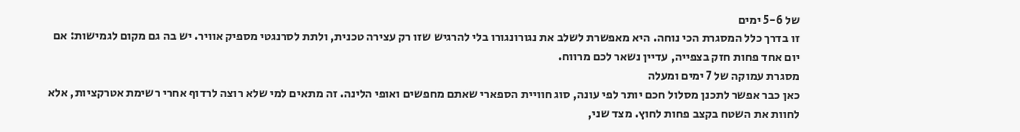של 5-6 ימים
זו בדרך כלל המסגרת הכי נוחה. היא מאפשרת לשלב את נגורונגורו בלי להרגיש שזו רק עצירה טכנית, ולתת לסרנגטי מספיק אוויר. יש בה גם מקום לגמישות: אם יום אחד פחות חזק בצפייה, עדיין נשאר לכם מרווח.
מסגרת עמוקה של 7 ימים ומעלה
כאן כבר אפשר לתכנן מסלול חכם יותר לפי עונה, סוג חוויית הספארי שאתם מחפשים ואופי הלינה. זה מתאים למי שלא רוצה לרדוף אחרי רשימת אטרקציות, אלא לחוות את השטח בקצב פחות לחוץ. מצד שני,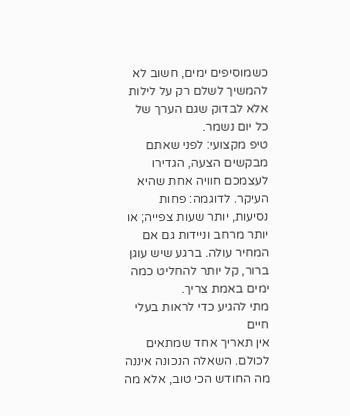כשמוסיפים ימים, חשוב לא להמשיך לשלם רק על לילות אלא לבדוק שגם הערך של כל יום נשמר.
טיפ מקצועי: לפני שאתם מבקשים הצעה, הגדירו לעצמכם חוויה אחת שהיא העיקר. לדוגמה: פחות נסיעות, יותר שעות צפייה; או יותר מרחב וניידות גם אם המחיר עולה. ברגע שיש עוגן ברור, קל יותר להחליט כמה ימים באמת צריך.
מתי להגיע כדי לראות בעלי חיים
אין תאריך אחד שמתאים לכולם. השאלה הנכונה איננה מה החודש הכי טוב, אלא מה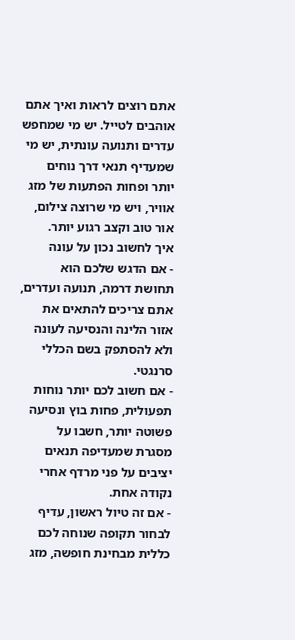אתם רוצים לראות ואיך אתם אוהבים לטייל. יש מי שמחפש עדרים ותנועה עונתית, יש מי שמעדיף תנאי דרך נוחים יותר ופחות הפתעות של מזג אוויר, ויש מי שרוצה צילום, אור טוב וקצב רגוע יותר.
איך לחשוב נכון על עונה
- אם הדגש שלכם הוא תחושת דרמה, תנועה ועדרים, אתם צריכים להתאים את אזור הלינה והנסיעה לעונה ולא להסתפק בשם הכללי סרנגטי.
- אם חשוב לכם יותר נוחות תפעולית, פחות בוץ ונסיעה פשוטה יותר, חשבו על מסגרת שמעדיפה תנאים יציבים על פני מרדף אחרי נקודה אחת.
- אם זה טיול ראשון, עדיף לבחור תקופה שנוחה לכם כללית מבחינת חופשה, מזג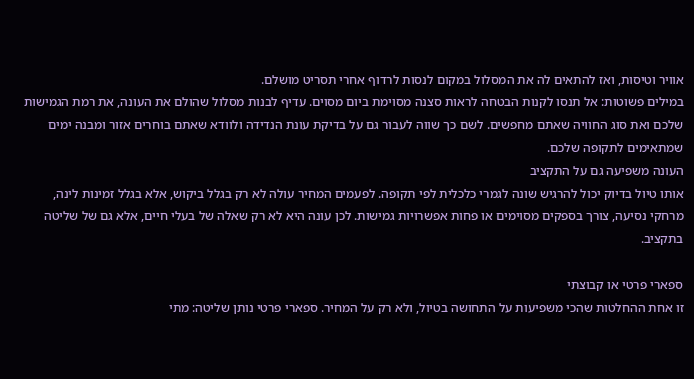אוויר וטיסות, ואז להתאים לה את המסלול במקום לנסות לרדוף אחרי תסריט מושלם.
במילים פשוטות: אל תנסו לקנות הבטחה לראות סצנה מסוימת ביום מסוים. עדיף לבנות מסלול שהולם את העונה, את רמת הגמישות שלכם ואת סוג החוויה שאתם מחפשים. לשם כך שווה לעבור גם על בדיקת עונת הנדידה ולוודא שאתם בוחרים אזור ומבנה ימים שמתאימים לתקופה שלכם.
העונה משפיעה גם על התקציב
אותו טיול בדיוק יכול להרגיש שונה לגמרי כלכלית לפי תקופה. לפעמים המחיר עולה לא רק בגלל ביקוש, אלא בגלל זמינות לינה, מרחקי נסיעה, צורך בספקים מסוימים או פחות אפשרויות גמישות. לכן עונה היא לא רק שאלה של בעלי חיים, אלא גם של שליטה בתקציב.

ספארי פרטי או קבוצתי
זו אחת ההחלטות שהכי משפיעות על התחושה בטיול, ולא רק על המחיר. ספארי פרטי נותן שליטה: מתי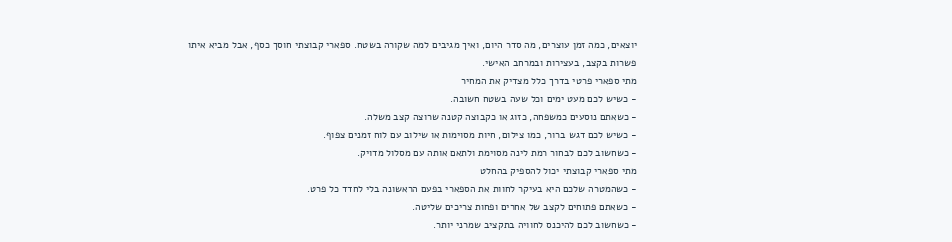יוצאים, כמה זמן עוצרים, מה סדר היום, ואיך מגיבים למה שקורה בשטח. ספארי קבוצתי חוסך כסף, אבל מביא איתו פשרות בקצב, בעצירות ובמרחב האישי.
מתי ספארי פרטי בדרך כלל מצדיק את המחיר
- כשיש לכם מעט ימים וכל שעה בשטח חשובה.
- כשאתם נוסעים כמשפחה, כזוג או כקבוצה קטנה שרוצה קצב משלה.
- כשיש לכם דגש ברור, כמו צילום, חיות מסוימות או שילוב עם לוח זמנים צפוף.
- כשחשוב לכם לבחור רמת לינה מסוימת ולתאם אותה עם מסלול מדויק.
מתי ספארי קבוצתי יכול להספיק בהחלט
- כשהמטרה שלכם היא בעיקר לחוות את הספארי בפעם הראשונה בלי לחדד כל פרט.
- כשאתם פתוחים לקצב של אחרים ופחות צריכים שליטה.
- כשחשוב לכם להיכנס לחוויה בתקציב שמרני יותר.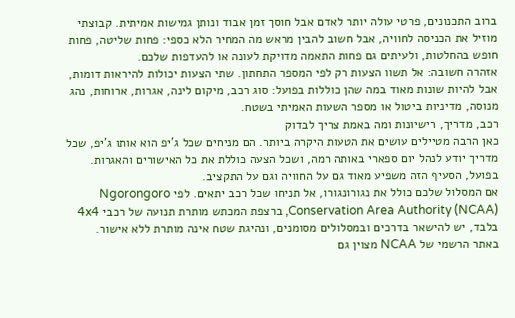ברוב התכנונים, פרטי עולה יותר לאדם אבל חוסך זמן אבוד ונותן גמישות אמיתית. קבוצתי מוזיל את הכניסה לחוויה, אבל חשוב להבין מראש מה המחיר הלא כספי: פחות שליטה, פחות חופש בהחלטות, ולעיתים גם פחות התאמה מדויקת לעונה או להעדפות שלכם.
אזהרה חשובה: אל תשוו הצעות רק לפי המספר התחתון. שתי הצעות יכולות להיראות דומות, אבל להיות שונות מאוד במה שהן כוללות בפועל: סוג רכב, מיקום לינה, אגרות, ארוחות, נהג מנוסה, מדיניות ביטול או מספר השעות האמיתי בשטח.
רכב, מדריך, רישיונות ומה באמת צריך לבדוק
כאן הרבה מטיילים עושים את הטעות היקרה ביותר. הם מניחים שכל ג'יפ הוא אותו ג'יפ, שכל מדריך יודע לנהל יום ספארי באותה רמה, ושכל הצעה כוללת את כל האישורים והאגרות. בפועל, הסעיף הזה משפיע מאוד גם על החוויה וגם על התקציב.
אם המסלול שלכם כולל את נגורונגורו, אל תניחו שכל רכב יתאים. לפי Ngorongoro Conservation Area Authority (NCAA), ברצפת המכתש מותרת תנועה של רכבי 4x4 בלבד, יש להישאר בדרכים ובמסלולים מסומנים, ונהיגת שטח אינה מותרת ללא אישור.
באתר הרשמי של NCAA מצוין גם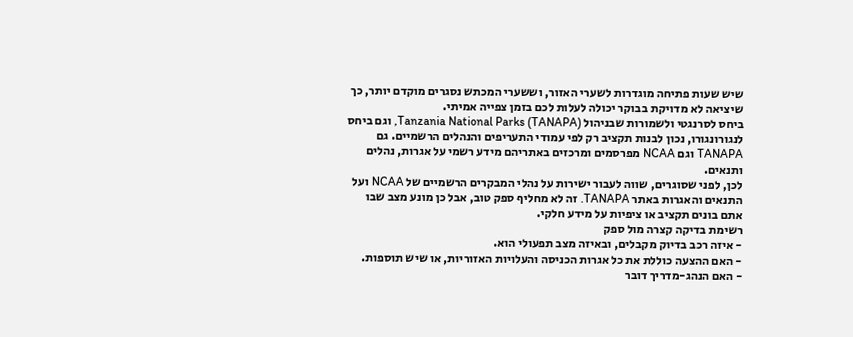שיש שעות פתיחה מוגדרות לשערי האזור, וששערי המכתש נסגרים מוקדם יותר, כך שיציאה לא מדויקת בבוקר יכולה לעלות לכם בזמן צפייה אמיתי.
ביחס לסרנגטי ולשמורות שבניהול Tanzania National Parks (TANAPA), וגם ביחס לנגורונגורו, נכון לבנות תקציב רק לפי עמודי התעריפים והנהלים הרשמיים. גם TANAPA וגם NCAA מפרסמים ומרכזים באתריהם מידע רשמי על אגרות, נהלים ותנאים.
לכן, לפני שסוגרים, שווה לעבור ישירות על נהלי המבקרים הרשמיים של NCAA ועל התנאים והאגרות באתר TANAPA. זה לא מחליף ספק טוב, אבל כן מונע מצב שבו אתם בונים תקציב או ציפיות על מידע חלקי.
רשימת בדיקה קצרה מול ספק
- איזה רכב בדיוק מקבלים, ובאיזה מצב תפעולי הוא.
- האם ההצעה כוללת את כל אגרות הכניסה והעלויות האזוריות, או שיש תוספות.
- האם הנהג-מדריך דובר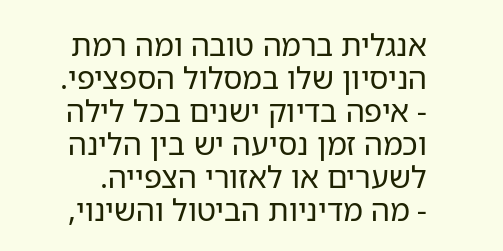אנגלית ברמה טובה ומה רמת הניסיון שלו במסלול הספציפי.
- איפה בדיוק ישנים בכל לילה וכמה זמן נסיעה יש בין הלינה לשערים או לאזורי הצפייה.
- מה מדיניות הביטול והשינוי,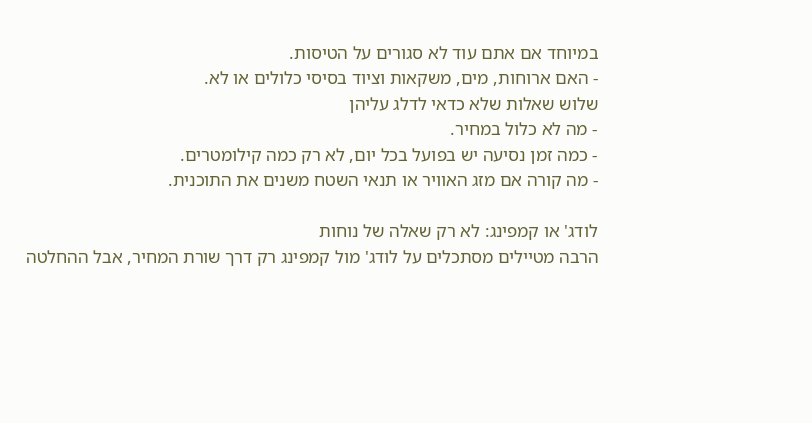במיוחד אם אתם עוד לא סגורים על הטיסות.
- האם ארוחות, מים, משקאות וציוד בסיסי כלולים או לא.
שלוש שאלות שלא כדאי לדלג עליהן
- מה לא כלול במחיר.
- כמה זמן נסיעה יש בפועל בכל יום, לא רק כמה קילומטרים.
- מה קורה אם מזג האוויר או תנאי השטח משנים את התוכנית.

לודג' או קמפינג: לא רק שאלה של נוחות
הרבה מטיילים מסתכלים על לודג' מול קמפינג רק דרך שורת המחיר, אבל ההחלטה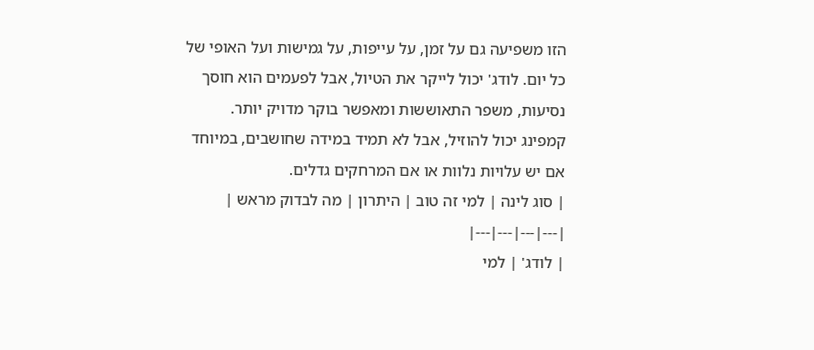הזו משפיעה גם על זמן, על עייפות, על גמישות ועל האופי של כל יום. לודג' יכול לייקר את הטיול, אבל לפעמים הוא חוסך נסיעות, משפר התאוששות ומאפשר בוקר מדויק יותר. קמפינג יכול להוזיל, אבל לא תמיד במידה שחושבים, במיוחד אם יש עלויות נלוות או אם המרחקים גדלים.
| סוג לינה | למי זה טוב | היתרון | מה לבדוק מראש |
|---|---|---|---|
| לודג' | למי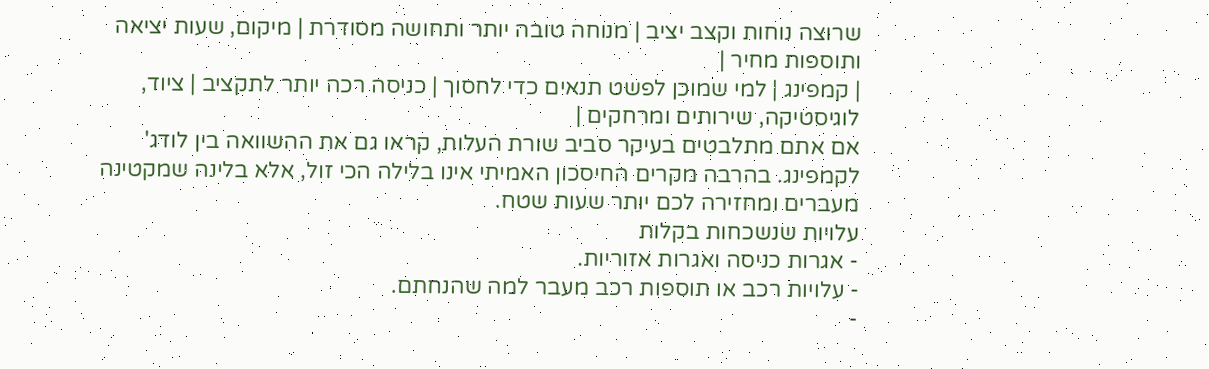שרוצה נוחות וקצב יציב | מנוחה טובה יותר ותחושה מסודרת | מיקום, שעות יציאה ותוספות מחיר |
| קמפינג | למי שמוכן לפשט תנאים כדי לחסוך | כניסה רכה יותר לתקציב | ציוד, לוגיסטיקה, שירותים ומרחקים |
אם אתם מתלבטים בעיקר סביב שורת העלות, קראו גם את ההשוואה בין לודג' לקמפינג. בהרבה מקרים החיסכון האמיתי אינו בלילה הכי זול, אלא בלינה שמקטינה מעברים ומחזירה לכם יותר שעות שטח.
עלויות שנשכחות בקלות
- אגרות כניסה ואגרות אזוריות.
- עלויות רכב או תוספות רכב מעבר למה שהנחתם.
-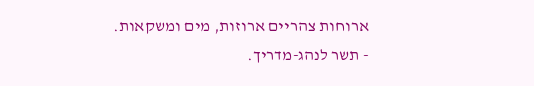ארוחות צהריים ארוזות, מים ומשקאות.
- תשר לנהג-מדריך.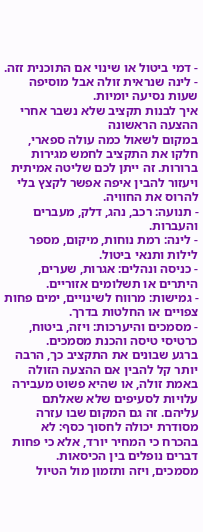- דמי ביטול או שינוי אם התוכנית זזה.
- לינה שנראית זולה אבל מוסיפה שעות נסיעה יומיות.
איך לבנות תקציב שלא נשבר אחרי ההצעה הראשונה
במקום לשאול כמה עולה ספארי, חלקו את התקציב לחמש מגירות ברורות. זה ייתן לכם שליטה אמיתית ויעזור להבין איפה אפשר לקצץ בלי להרוס את החוויה.
- תנועה: רכב, נהג, דלק, מעברים והעברות.
- לינה: רמת נוחות, מיקום, מספר לילות ותנאי ביטול.
- כניסה ונהלים: אגרות, שערים, היתרים או תשלומים אזוריים.
- גמישות: מרווח לשינויים, ימים פחות צפויים או החלטות בדרך.
- מסמכים והיערכות: ויזה, ביטוח, כרטיסי טיסה והכנת מסמכים.
ברגע שבונים את התקציב כך, הרבה יותר קל להבין אם ההצעה הזולה באמת זולה, או שהיא פשוט מעבירה עלויות לסעיפים שלא שאלתם עליהם. זה גם המקום שבו עזרה מסודרת יכולה לחסוך כסף: לא בהכרח כי המחיר יורד, אלא כי פחות דברים נופלים בין הכיסאות.
מסמכים, ויזה ותזמון מול הטיול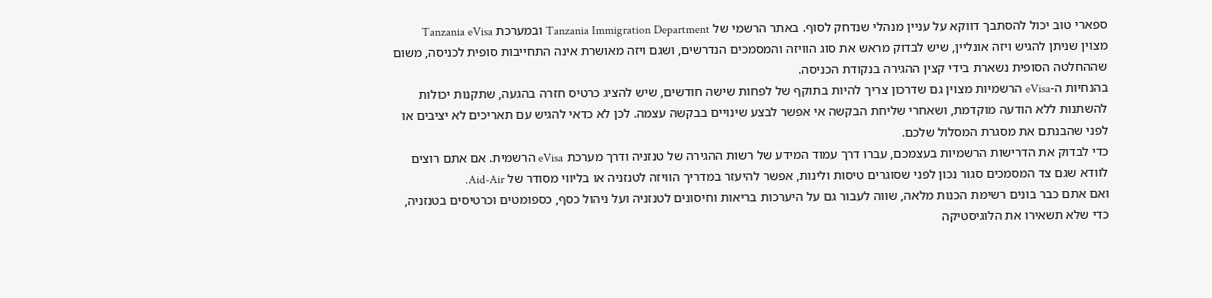ספארי טוב יכול להסתבך דווקא על עניין מנהלי שנדחק לסוף. באתר הרשמי של Tanzania Immigration Department ובמערכת Tanzania eVisa מצוין שניתן להגיש ויזה אונליין, שיש לבדוק מראש את סוג הוויזה והמסמכים הנדרשים, ושגם ויזה מאושרת אינה התחייבות סופית לכניסה, משום שההחלטה הסופית נשארת בידי קצין ההגירה בנקודת הכניסה.
בהנחיות ה-eVisa הרשמיות מצוין גם שדרכון צריך להיות בתוקף של לפחות שישה חודשים, שיש להציג כרטיס חזרה בהגעה, שתקנות יכולות להשתנות ללא הודעה מוקדמת, ושאחרי שליחת הבקשה אי אפשר לבצע שינויים בבקשה עצמה. לכן לא כדאי להגיש עם תאריכים לא יציבים או לפני שהבנתם את מסגרת המסלול שלכם.
כדי לבדוק את הדרישות הרשמיות בעצמכם, עברו דרך עמוד המידע של רשות ההגירה של טנזניה ודרך מערכת eVisa הרשמית. אם אתם רוצים לוודא שגם צד המסמכים סגור נכון לפני שסוגרים טיסות ולינות, אפשר להיעזר במדריך הוויזה לטנזניה או בליווי מסודר של Aid-Air.
ואם אתם כבר בונים רשימת הכנות מלאה, שווה לעבור גם על היערכות בריאות וחיסונים לטנזניה ועל ניהול כסף, כספומטים וכרטיסים בטנזניה, כדי שלא תשאירו את הלוגיסטיקה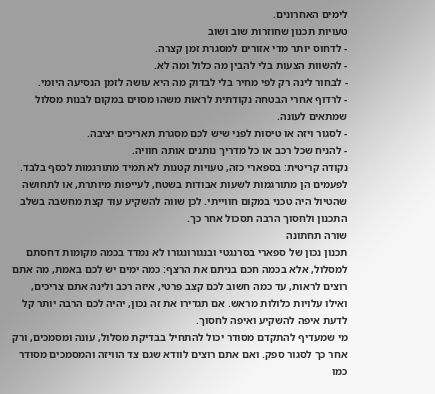לימים האחרונים.
טעויות תכנון שחוזרות שוב ושוב
- לדחוס יותר מדי אזורים למסגרת זמן קצרה.
- להשוות הצעות בלי להבין מה כלול ומה לא.
- לבחור לינה רק לפי מחיר בלי לבדוק מה היא עושה לזמן הנסיעה היומי.
- לרדוף אחרי הבטחה נקודתית לראות משהו מסוים במקום לבנות מסלול שמתאים לעונה.
- לסגור ויזה או טיסות לפני שיש לכם מסגרת תאריכים יציבה.
- להניח שכל רכב או כל מדריך נותנים אותה חוויה.
נקודה קריטית: בספארי כזה, טעויות קטנות לא תמיד מתורגמות לכסף בלבד. לפעמים הן מתורגמות לשעות אבודות בשטח, לעייפות מיותרת, או לתחושה שהטיול היה טכני במקום חווייתי. לכן שווה להשקיע עוד קצת מחשבה בשלב התכנון ולחסוך הרבה תסכול אחר כך.
שורה תחתונה
תכנון נכון של ספארי בסרנגטי ובנגורונגורו לא נמדד בכמה מקומות דחסתם למסלול, אלא בכמה חכם בניתם את הרצף: כמה ימים יש לכם באמת, מה אתם רוצים לראות, עד כמה חשוב לכם קצב פרטי, איזה רכב ולינה אתם צריכים, ואילו עלויות כלולות מראש. אם תגדירו את זה נכון, יהיה לכם הרבה יותר קל לדעת איפה להשקיע ואיפה לחסוך.
מי שמעדיף להתקדם מסודר יכול להתחיל בבדיקת מסלול, עונה ומסמכים, ורק אחר כך לסגור ספק. ואם אתם רוצים לוודא שגם צד הוויזה והמסמכים מסודר כמו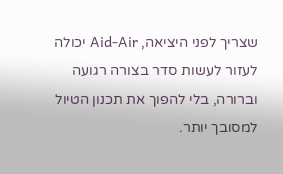שצריך לפני היציאה, Aid-Air יכולה לעזור לעשות סדר בצורה רגועה וברורה, בלי להפוך את תכנון הטיול למסובך יותר.